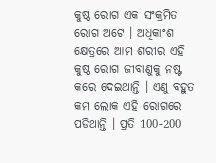କୁଷ୍ଠ ରୋଗ ଏକ ସଂକ୍ରମିତ ରୋଗ ଅଟେ । ଅଧିକାଂଶ କ୍ଷେତ୍ରରେ ଆମ ଶରୀର ଏହି କୁଷ୍ଠ ରୋଗ ଜୀବାଣୁକୁ ନଷ୍ଟ କରେ ଦେଇଥାନ୍ତି । ଏଣୁ ବହୁତ କମ ଲୋକ ଏହି ରୋଗରେ ପଡିଥାନ୍ତି । ପ୍ରତି 100-200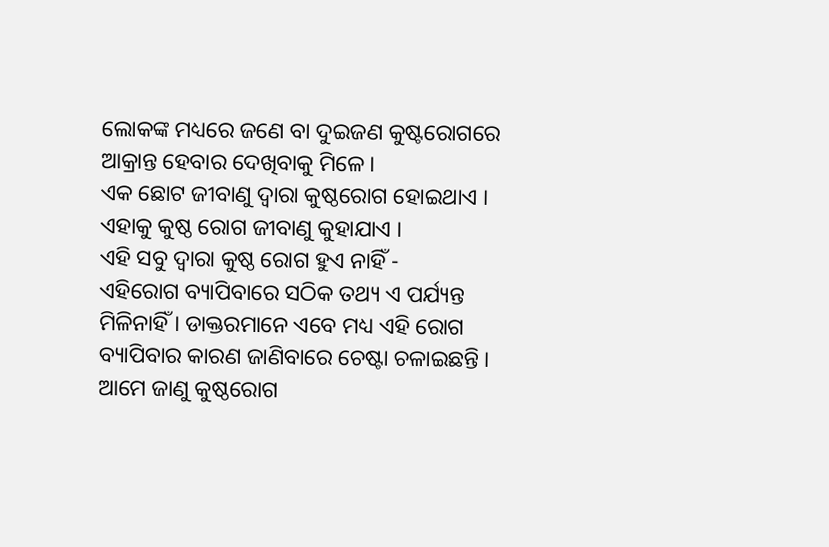ଲୋକଙ୍କ ମଧ୍ୟରେ ଜଣେ ବା ଦୁଇଜଣ କୁଷ୍ଟରୋଗରେ ଆକ୍ରାନ୍ତ ହେବାର ଦେଖିବାକୁ ମିଳେ ।
ଏକ ଛୋଟ ଜୀବାଣୁ ଦ୍ଵାରା କୁଷ୍ଠରୋଗ ହୋଇଥାଏ । ଏହାକୁ କୁଷ୍ଠ ରୋଗ ଜୀବାଣୁ କୁହାଯାଏ ।
ଏହି ସବୁ ଦ୍ଵାରା କୁଷ୍ଠ ରୋଗ ହୁଏ ନାହିଁ -
ଏହିରୋଗ ବ୍ୟାପିବାରେ ସଠିକ ତଥ୍ୟ ଏ ପର୍ଯ୍ୟନ୍ତ ମିଳିନାହିଁ । ଡାକ୍ତରମାନେ ଏବେ ମଧ୍ୟ ଏହି ରୋଗ ବ୍ୟାପିବାର କାରଣ ଜାଣିବାରେ ଚେଷ୍ଟା ଚଳାଇଛନ୍ତି । ଆମେ ଜାଣୁ କୁଷ୍ଠରୋଗ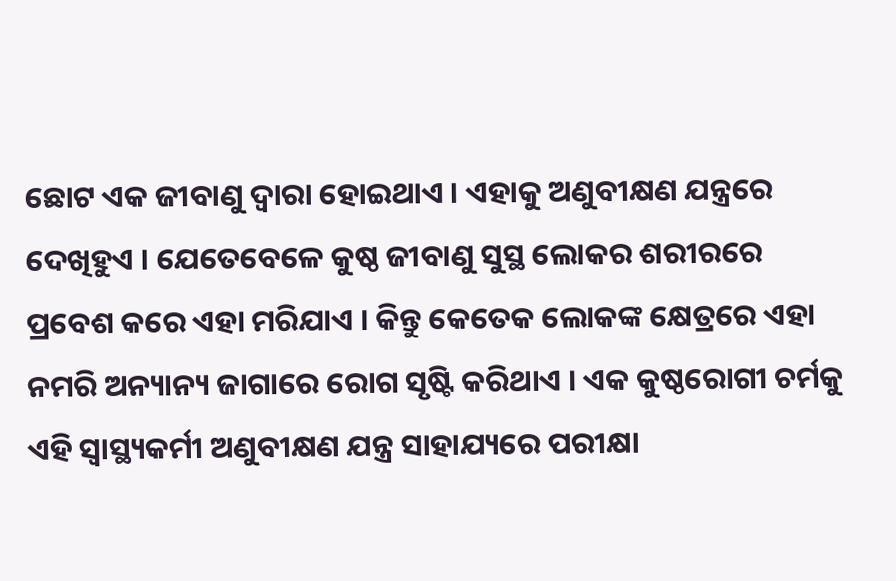ଛୋଟ ଏକ ଜୀବାଣୁ ଦ୍ଵାରା ହୋଇଥାଏ । ଏହାକୁ ଅଣୁବୀକ୍ଷଣ ଯନ୍ତ୍ରରେ ଦେଖିହୁଏ । ଯେତେବେଳେ କୁଷ୍ଠ ଜୀବାଣୁ ସୁସ୍ଥ ଲୋକର ଶରୀରରେ ପ୍ରବେଶ କରେ ଏହା ମରିଯାଏ । କିନ୍ତୁ କେତେକ ଲୋକଙ୍କ କ୍ଷେତ୍ରରେ ଏହା ନମରି ଅନ୍ୟାନ୍ୟ ଜାଗାରେ ରୋଗ ସୃଷ୍ଟି କରିଥାଏ । ଏକ କୁଷ୍ଠରୋଗୀ ଚର୍ମକୁ ଏହି ସ୍ୱାସ୍ଥ୍ୟକର୍ମୀ ଅଣୁବୀକ୍ଷଣ ଯନ୍ତ୍ର ସାହାଯ୍ୟରେ ପରୀକ୍ଷା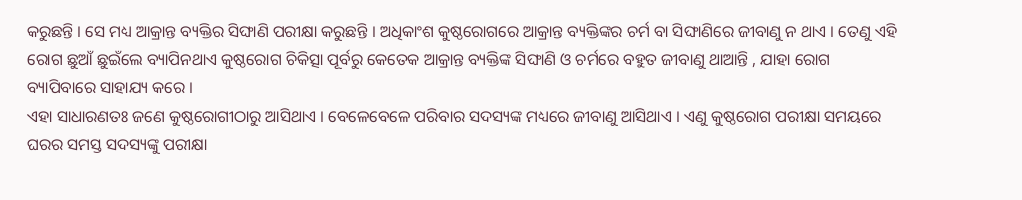କରୁଛନ୍ତି । ସେ ମଧ୍ୟ ଆକ୍ରାନ୍ତ ବ୍ୟକ୍ତିର ସିଙ୍ଘାଣି ପରୀକ୍ଷା କରୁଛନ୍ତି । ଅଧିକାଂଶ କୁଷ୍ଠରୋଗରେ ଆକ୍ରାନ୍ତ ବ୍ୟକ୍ତିଙ୍କର ଚର୍ମ ବା ସିଙ୍ଘାଣିରେ ଜୀବାଣୁ ନ ଥାଏ । ତେଣୁ ଏହି ରୋଗ ଛୁଆଁ ଛୁଇଁଲେ ବ୍ୟାପିନଥାଏ କୁଷ୍ଠରୋଗ ଚିକିତ୍ସା ପୂର୍ବରୁ କେତେକ ଆକ୍ରାନ୍ତ ବ୍ୟକ୍ତିଙ୍କ ସିଙ୍ଘାଣି ଓ ଚର୍ମରେ ବହୁତ ଜୀବାଣୁ ଥାଆନ୍ତି , ଯାହା ରୋଗ ବ୍ୟାପିବାରେ ସାହାଯ୍ୟ କରେ ।
ଏହା ସାଧାରଣତଃ ଜଣେ କୁଷ୍ଠରୋଗୀଠାରୁ ଆସିଥାଏ । ବେଳେବେଳେ ପରିବାର ସଦସ୍ୟଙ୍କ ମଧ୍ୟରେ ଜୀବାଣୁ ଆସିଥାଏ । ଏଣୁ କୁଷ୍ଠରୋଗ ପରୀକ୍ଷା ସମୟରେ ଘରର ସମସ୍ତ ସଦସ୍ୟଙ୍କୁ ପରୀକ୍ଷା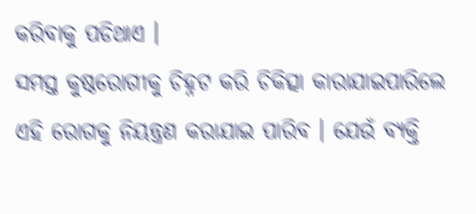କରିବାକୁ ପଡିଥାଏ ।
ସମସ୍ତ କୁଷ୍ଠରୋଗୀକୁ ଚିହ୍ନଟ କରି ଚିକିତ୍ସା କାରାଯାଇପାରିଲେ ଏହି ରୋଗକୁ ନିୟନ୍ତ୍ରଣ କରାଯାଇ ପାରିବ । ଯେଉଁ ବ୍ୟକ୍ତି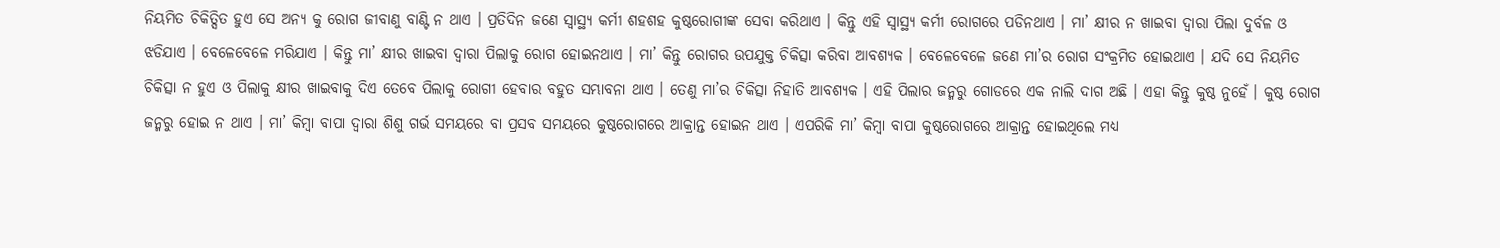ନିୟମିତ ଚିକିତ୍ସିତ ହୁଏ ସେ ଅନ୍ୟ କୁ ରୋଗ ଜୀବାଣୁ ବାଣ୍ଟି ନ ଥାଏ । ପ୍ରତିଦିନ ଜଣେ ସ୍ୱାସ୍ଥ୍ୟ କର୍ମୀ ଶହଶହ କୁଷ୍ଠରୋଗୀଙ୍କ ସେବା କରିଥାଏ । କିନ୍ତୁ ଏହି ସ୍ୱାସ୍ଥ୍ୟ କର୍ମୀ ରୋଗରେ ପଡିନଥାଏ । ମା’ କ୍ଷୀର ନ ଖାଇବା ଦ୍ଵାରା ପିଲା ଦୁର୍ବଳ ଓ ଝଡିଯାଏ । ବେଳେବେଳେ ମରିଯାଏ । କିନ୍ତୁ ମା’ କ୍ଷୀର ଖାଇବା ଦ୍ଵାରା ପିଲାକୁ ରୋଗ ହୋଇନଥାଏ । ମା’ କିନ୍ତୁ ରୋଗର ଉପଯୁକ୍ତ ଚିକିତ୍ସା କରିବା ଆବଶ୍ୟକ । ବେଳେବେଳେ ଜଣେ ମା’ର ରୋଗ ସଂକ୍ରମିତ ହୋଇଥାଏ । ଯଦି ସେ ନିୟମିତ ଚିକିତ୍ସା ନ ହୁଏ ଓ ପିଲାକୁ କ୍ଷୀର ଖାଇବାକୁ ଦିଏ ତେବେ ପିଲାକୁ ରୋଗୀ ହେବାର ବହୁତ ସମ୍ଭାବନା ଥାଏ । ତେଣୁ ମା’ର ଚିକିତ୍ସା ନିହାତି ଆବଶ୍ୟକ । ଏହି ପିଲାର ଜନ୍ମରୁ ଗୋଡରେ ଏକ ନାଲି ଦାଗ ଅଛି । ଏହା କିନ୍ତୁ କୁଷ୍ଠ ନୁହେଁ । କୁଷ୍ଠ ରୋଗ ଜନ୍ମରୁ ହୋଇ ନ ଥାଏ । ମା’ କିମ୍ବା ବାପା ଦ୍ଵାରା ଶିଶୁ ଗର୍ଭ ସମୟରେ ବା ପ୍ରସବ ସମୟରେ କୁଷ୍ଠରୋଗରେ ଆକ୍ରାନ୍ତ ହୋଇନ ଥାଏ । ଏପରିକି ମା’ କିମ୍ବା ବାପା କୁଷ୍ଠରୋଗରେ ଆକ୍ରାନ୍ତ ହୋଇଥିଲେ ମଧ୍ୟ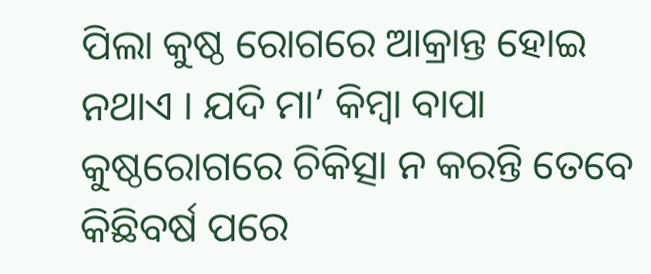ପିଲା କୁଷ୍ଠ ରୋଗରେ ଆକ୍ରାନ୍ତ ହୋଇ ନଥାଏ । ଯଦି ମା’ କିମ୍ବା ବାପା କୁଷ୍ଠରୋଗରେ ଚିକିତ୍ସା ନ କରନ୍ତି ତେବେ କିଛିବର୍ଷ ପରେ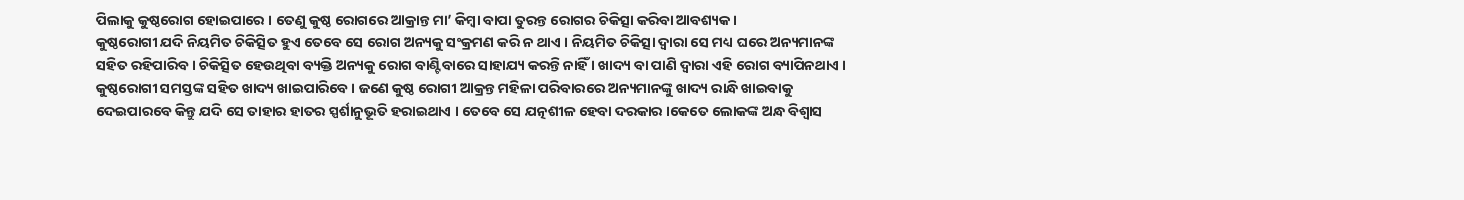ପିଲାକୁ କୁଷ୍ଠରୋଗ ହୋଇପାରେ । ତେଣୁ କୁଷ୍ଠ ରୋଗରେ ଆକ୍ରାନ୍ତ ମା’ କିମ୍ବା ବାପା ତୁରନ୍ତ ରୋଗର ଚିକିତ୍ସା କରିବା ଆବଶ୍ୟକ ।
କୁଷ୍ଠରୋଗୀ ଯଦି ନିୟମିତ ଚିକିତ୍ସିତ ହୁଏ ତେବେ ସେ ରୋଗ ଅନ୍ୟକୁ ସଂକ୍ରମଣ କରି ନ ଥାଏ । ନିୟମିତ ଚିକିତ୍ସା ଦ୍ଵାରା ସେ ମଧ୍ୟ ଘରେ ଅନ୍ୟମାନଙ୍କ ସହିତ ରହିପାରିବ । ଚିକିତ୍ସିତ ହେଉଥିବା ବ୍ୟକ୍ତି ଅନ୍ୟକୁ ରୋଗ ବାଣ୍ଟିବାରେ ସାହାଯ୍ୟ କରନ୍ତି ନାହିଁ । ଖାଦ୍ୟ ବା ପାଣି ଦ୍ଵାରା ଏହି ରୋଗ ବ୍ୟାପିନଥାଏ । କୁଷ୍ଠରୋଗୀ ସମସ୍ତଙ୍କ ସହିତ ଖାଦ୍ୟ ଖାଇପାରିବେ । ଜଣେ କୁଷ୍ଠ ରୋଗୀ ଆକ୍ରନ୍ତ ମହିଳା ପରିବାରରେ ଅନ୍ୟମାନଙ୍କୁ ଖାଦ୍ୟ ରାନ୍ଧି ଖାଇବାକୁ ଦେଇପାରବେ କିନ୍ତୁ ଯଦି ସେ ତାହାର ହାତର ସ୍ପର୍ଶାନୁଭୂତି ହରାଇଥାଏ । ତେବେ ସେ ଯତ୍ନଶୀଳ ହେବା ଦରକାର ।କେତେ ଲୋକଙ୍କ ଅନ୍ଧ ବିଶ୍ଵାସ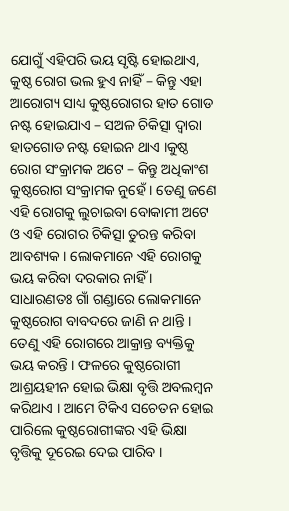ଯୋଗୁଁ ଏହିପରି ଭୟ ସୃଷ୍ଟି ହୋଇଥାଏ, କୁଷ୍ଠ ରୋଗ ଭଲ ହୁଏ ନାହିଁ – କିନ୍ତୁ ଏହା ଆରୋଗ୍ୟ ସାଧ୍ୟ କୁଷ୍ଠରୋଗର ହାତ ଗୋଡ ନଷ୍ଟ ହୋଇଯାଏ – ସଅଳ ଚିକିତ୍ସା ଦ୍ଵାରା ହାତଗୋଡ ନଷ୍ଟ ହୋଇନ ଥାଏ ।କୁଷ୍ଠ ରୋଗ ସଂକ୍ରାମକ ଅଟେ – କିନ୍ତୁ ଅଧିକାଂଶ କୁଷ୍ଠରୋଗ ସଂକ୍ରାମକ ନୁହେଁ । ତେଣୁ ଜଣେ ଏହି ରୋଗକୁ ଲୁଚାଇବା ବୋକାମୀ ଅଟେ ଓ ଏହି ରୋଗର ଚିକିତ୍ସା ତୁରନ୍ତ କରିବା ଆବଶ୍ୟକ । ଲୋକମାନେ ଏହି ରୋଗକୁ ଭୟ କରିବା ଦରକାର ନାହିଁ ।
ସାଧାରଣତଃ ଗାଁ ଗଣ୍ଡାରେ ଲୋକମାନେ କୁଷ୍ଠରୋଗ ବାବଦରେ ଜାଣି ନ ଥାନ୍ତି । ତେଣୁ ଏହି ରୋଗରେ ଆକ୍ରାନ୍ତ ବ୍ୟକ୍ତିକୁ ଭୟ କରନ୍ତି । ଫଳରେ କୁଷ୍ଠରୋଗୀ ଆଶ୍ରୟହୀନ ହୋଇ ଭିକ୍ଷା ବୃତ୍ତି ଅବଲମ୍ବନ କରିଥାଏ । ଆମେ ଟିକିଏ ସଚେତନ ହୋଇ ପାରିଲେ କୁଷ୍ଠରୋଗୀଙ୍କର ଏହି ଭିକ୍ଷା ବୃତ୍ତିକୁ ଦୂରେଇ ଦେଇ ପାରିବ ।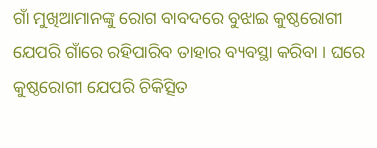ଗାଁ ମୁଖିଆମାନଙ୍କୁ ରୋଗ ବାବଦରେ ବୁଝାଇ କୁଷ୍ଠରୋଗୀ ଯେପରି ଗାଁରେ ରହିପାରିବ ତାହାର ବ୍ୟବସ୍ଥା କରିବା । ଘରେ କୁଷ୍ଠରୋଗୀ ଯେପରି ଚିକିତ୍ସିତ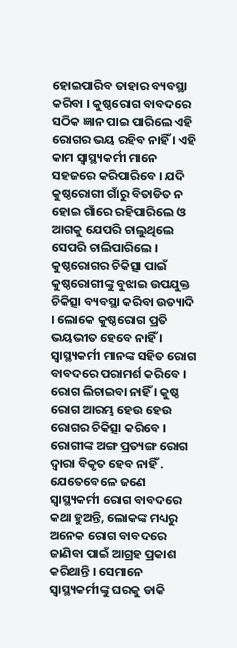ହୋଇପାରିବ ତାହାର ବ୍ୟବସ୍ଥା କରିବା । କୁଷ୍ଠରୋଗ ବାବଦରେ ସଠିକ ଜ୍ଞାନ ପାଇ ପାରିଲେ ଏହି ରୋଗର ଭୟ ରହିବ ନାହିଁ । ଏହି କାମ ସ୍ୱାସ୍ଥ୍ୟକର୍ମୀ ମାନେ ସହଜରେ କରିପାରିବେ । ଯଦି କୁଷ୍ଠରୋଗୀ ଗାଁରୁ ବିତାଡିତ ନ ହୋଇ ଗାଁରେ ରହିପାରିଲେ ଓ ଆଗକୁ ଯେପରି ଚାଲୁଥିଲେ ସେପରି ଚାଲିପାରିଲେ । କୁଷ୍ଠରୋଗର ଚିକିତ୍ସା ପାଇଁ କୁଷ୍ଠରୋଗୀଙ୍କୁ ବୁଝାଇ ଉପଯୁକ୍ତ ଚିକିତ୍ସା ବ୍ୟବସ୍ଥା କରିବା ଉତ୍ୟାଦି । ଲୋକେ କୁଷ୍ଠରୋଗ ପ୍ରତି ଭୟଭୀତ ହେବେ ନାହିଁ । ସ୍ୱାସ୍ଥ୍ୟକର୍ମୀ ମାନଙ୍କ ସହିତ ରୋଗ ବାବଦରେ ପରାମର୍ଶ କରିବେ । ରୋଗ ଲିଚାଇବା ନାହିଁ । କୁଷ୍ଠ ରୋଗ ଆରମ୍ଭ ହେଉ ହେଉ ରୋଗର ଚିକିତ୍ସା କରିବେ । ରୋଗୀଙ୍କ ଅଙ୍ଗ ପ୍ରତ୍ୟଙ୍ଗ ରୋଗ ଦ୍ଵାରା ବିକୃତ ହେବ ନାହିଁ .
ଯେତେବେଳେ ଜଣେ ସ୍ୱାସ୍ଥ୍ୟକର୍ମୀ ରୋଗ ବାବଦରେ କଥା ହୁଅନ୍ତି, ଲୋକଙ୍କ ମଧ୍ୟରୁ ଅନେକ ରୋଗ ବାବଦରେ ଜାଣିବା ପାଇଁ ଆଗ୍ରହ ପ୍ରକାଶ କରିଥାନ୍ତି । ସେମାନେ ସ୍ୱାସ୍ଥ୍ୟକର୍ମୀଙ୍କୁ ଘରକୁ ଡାକି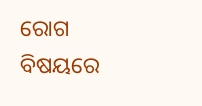ରୋଗ ବିଷୟରେ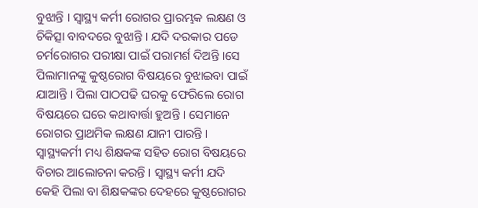ବୁଝାନ୍ତି । ସ୍ୱାସ୍ଥ୍ୟ କର୍ମୀ ରୋଗର ପ୍ରାରମ୍ଭକ ଲକ୍ଷଣ ଓ ଚିକିତ୍ସା ବାବଦରେ ବୁଝାନ୍ତି । ଯଦି ଦରକାର ପଡେ ଚର୍ମରୋଗର ପରୀକ୍ଷା ପାଇଁ ପରାମର୍ଶ ଦିଅନ୍ତି ।ସେ ପିଲାମାନଙ୍କୁ କୁଷ୍ଠରୋଗ ବିଷୟରେ ବୁଝାଇବା ପାଇଁ ଯାଆନ୍ତି । ପିଲା ପାଠପଢି ଘରକୁ ଫେରିଲେ ରୋଗ ବିଷୟରେ ଘରେ କଥାବାର୍ତ୍ତା ହୁଅନ୍ତି । ସେମାନେ ରୋଗର ପ୍ରାଥମିକ ଲକ୍ଷଣ ଯାନୀ ପାରନ୍ତି । ସ୍ଵାସ୍ଥ୍ୟକର୍ମୀ ମଧ୍ୟ ଶିକ୍ଷକଙ୍କ ସହିତ ରୋଗ ବିଷୟରେ ବିଚାର ଆଲୋଚନା କରନ୍ତି । ସ୍ୱାସ୍ଥ୍ୟ କର୍ମୀ ଯଦି କେହି ପିଲା ବା ଶିକ୍ଷକଙ୍କର ଦେହରେ କୁଷ୍ଠରୋଗର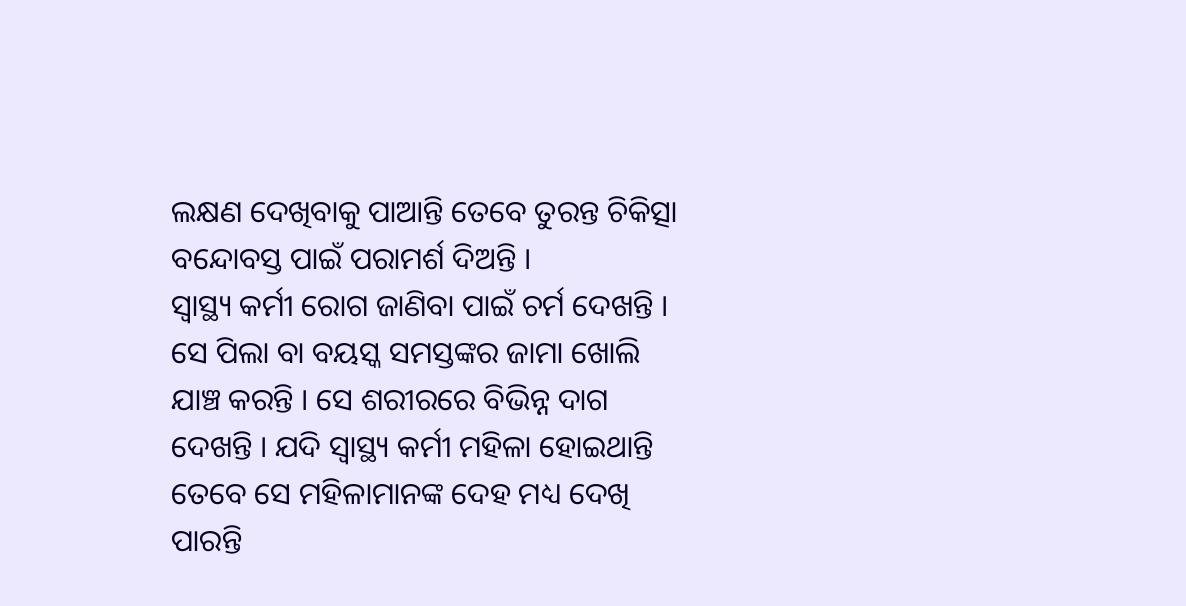ଲକ୍ଷଣ ଦେଖିବାକୁ ପାଆନ୍ତି ତେବେ ତୁରନ୍ତ ଚିକିତ୍ସା ବନ୍ଦୋବସ୍ତ ପାଇଁ ପରାମର୍ଶ ଦିଅନ୍ତି ।
ସ୍ୱାସ୍ଥ୍ୟ କର୍ମୀ ରୋଗ ଜାଣିବା ପାଇଁ ଚର୍ମ ଦେଖନ୍ତି । ସେ ପିଲା ବା ବୟସ୍କ ସମସ୍ତଙ୍କର ଜାମା ଖୋଲି ଯାଞ୍ଚ କରନ୍ତି । ସେ ଶରୀରରେ ବିଭିନ୍ନ ଦାଗ ଦେଖନ୍ତି । ଯଦି ସ୍ୱାସ୍ଥ୍ୟ କର୍ମୀ ମହିଳା ହୋଇଥାନ୍ତି ତେବେ ସେ ମହିଳାମାନଙ୍କ ଦେହ ମଧ୍ୟ ଦେଖି ପାରନ୍ତି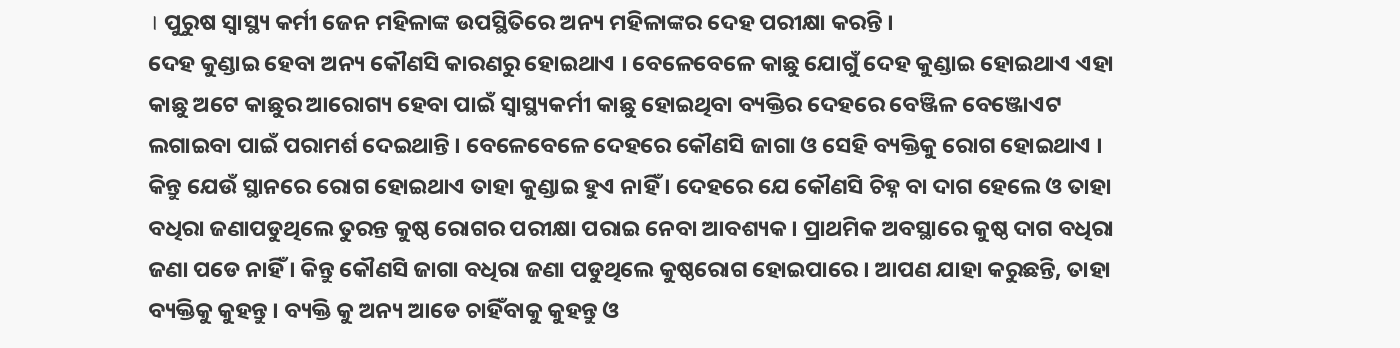। ପୁରୁଷ ସ୍ୱାସ୍ଥ୍ୟ କର୍ମୀ ଜେନ ମହିଳାଙ୍କ ଉପସ୍ଥିତିରେ ଅନ୍ୟ ମହିଳାଙ୍କର ଦେହ ପରୀକ୍ଷା କରନ୍ତି ।
ଦେହ କୁଣ୍ଡାଇ ହେବା ଅନ୍ୟ କୌଣସି କାରଣରୁ ହୋଇଥାଏ । ବେଳେବେଳେ କାଛୁ ଯୋଗୁଁ ଦେହ କୁଣ୍ଡାଇ ହୋଇଥାଏ ଏହା କାଛୁ ଅଟେ କାଛୁର ଆରୋଗ୍ୟ ହେବା ପାଇଁ ସ୍ୱାସ୍ଥ୍ୟକର୍ମୀ କାଛୁ ହୋଇଥିବା ବ୍ୟକ୍ତିର ଦେହରେ ବେଞ୍ଜିଳ ବେଞ୍ଜୋଏଟ ଲଗାଇବା ପାଇଁ ପରାମର୍ଶ ଦେଇଥାନ୍ତି । ବେଳେବେଳେ ଦେହରେ କୌଣସି ଜାଗା ଓ ସେହି ବ୍ୟକ୍ତିକୁ ରୋଗ ହୋଇଥାଏ । କିନ୍ତୁ ଯେଉଁ ସ୍ଥାନରେ ରୋଗ ହୋଇଥାଏ ତାହା କୁଣ୍ଡାଇ ହୁଏ ନାହିଁ । ଦେହରେ ଯେ କୌଣସି ଚିହ୍ନ ବା ଦାଗ ହେଲେ ଓ ତାହା ବଧିରା ଜଣାପଡୁଥିଲେ ତୁରନ୍ତ କୁଷ୍ଠ ରୋଗର ପରୀକ୍ଷା ପରାଇ ନେବା ଆବଶ୍ୟକ । ପ୍ରାଥମିକ ଅବସ୍ଥାରେ କୁଷ୍ଠ ଦାଗ ବଧିରା ଜଣା ପଡେ ନାହିଁ । କିନ୍ତୁ କୌଣସି ଜାଗା ବଧିରା ଜଣା ପଡୁଥିଲେ କୁଷ୍ଠରୋଗ ହୋଇପାରେ । ଆପଣ ଯାହା କରୁଛନ୍ତି, ତାହା ବ୍ୟକ୍ତିକୁ କୁହନ୍ତୁ । ବ୍ୟକ୍ତି କୁ ଅନ୍ୟ ଆଡେ ଚାହିଁବାକୁ କୁହନ୍ତୁ ଓ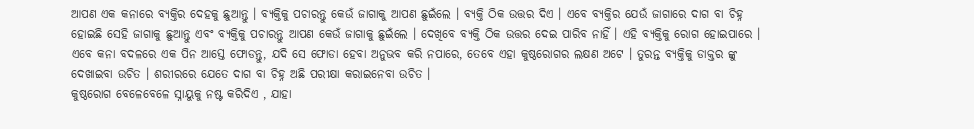ଆପଣ ଏକ କନାରେ ବ୍ୟକ୍ତିର ଦେହକୁ ଛୁଆନ୍ତୁ । ବ୍ୟକ୍ତିକୁ ପଚାରନ୍ତୁ କେଉଁ ଜାଗାକୁ ଆପଣ ଛୁଇଁଲେ । ବ୍ୟକ୍ତି ଠିକ ଉତ୍ତର ଦିଏ । ଏବେ ବ୍ୟକ୍ତିର ଯେଉଁ ଜାଗାରେ ଦାଗ ବା ଚିହ୍ନ ହୋଇଛି ସେହି ଜାଗାକୁ ଛୁଆନ୍ତୁ ଏବଂ ବ୍ୟକ୍ତିକୁ ପଚାରନ୍ତୁ ଆପଣ କେଉଁ ଜାଗାକୁ ଛୁଇଁଲେ । ଦେଖିବେ ବ୍ୟକ୍ତି ଠିକ ଉତ୍ତର ଦେଇ ପାରିବ ନାହିଁ । ଏହି ବ୍ୟକ୍ତିକୁ ରୋଗ ହୋଇପାରେ । ଏବେ କନା ବଦଳରେ ଏକ ପିନ ଆସ୍ତେ ଫୋଡନ୍ତୁ, ଯଦି ସେ ଫୋଡା ହେବା ଅନୁଭବ କରି ନପାରେ, ତେବେ ଏହା କୁଷ୍ଠରୋଗର ଲକ୍ଷଣ ଅଟେ । ତୁରନ୍ତ ବ୍ୟକ୍ତିକୁ ଡାକ୍ତର ଙ୍କୁ ଦେଖାଇବା ଉଚିତ । ଶରୀରରେ ଯେତେ ଦାଗ ବା ଚିହ୍ନ ଅଛି ପରୀକ୍ଷା କରାଇନେବା ଉଚିତ ।
କୁଷ୍ଠରୋଗ ବେଳେବେଳେ ସ୍ନାୟୁକୁ ନଷ୍ଟ କରିଦିଏ , ଯାହା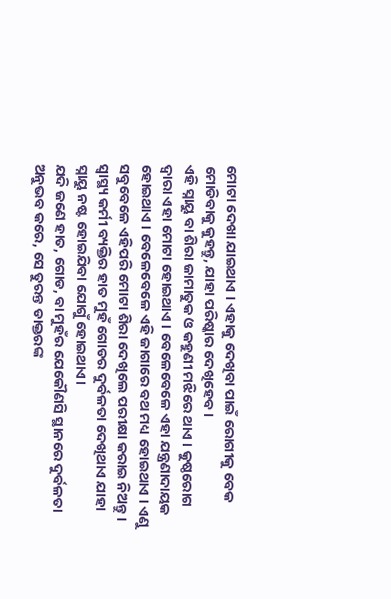ମୋଟା ଦେଖା ଯାଇଥାଏ । ଏହାକୁ ଦେଖିବା ପାଇଁ ରୋଗୀକୁ ବେକ ମୋଡିବାକୁ କୁହନ୍ତୁ, ଯାହା ପରିଷ୍କାର ଦେଖିହେବ ।
ଏହି ସ୍ନାୟୁ ବା ଶିରା ଜାମାତୁକ ଓ କହୁଣୀ ମଝିରେ ଥାଏ । କୁଷ୍ଠରୋଗ ଦ୍ଵାରା ଏହା ମୋଟା ହୋଇଥାଏ । ବେଳେବେଳେ ଏହା ଯନ୍ତ୍ରଣାଦାୟକ ହୋଇଥାଏ । ବେଳେବେଳେ ଏହି ଜାଗାରେ ବଥ ମଧ୍ୟ ହୋଇଥାଏ । ଏଣୁ ସବୁବେଳେ ଏହିପରି ମୋଟା ଶିରା ଦେଖିଲେ ପରୀକ୍ଷା କରାଇ ନିଅନ୍ତୁ ।
ସ୍ୱାସ୍ଥ୍ୟ କର୍ମୀ ବ୍ୟକ୍ତିର ହାତ ମୁହଁ ଗୋଡର ଦୁର୍ବଳତା ଦେଖିଥାଏ ଯାହା ସ୍ନାୟୁ ନଷ୍ଟ ହୋଇଯିବା ଯୋଗୁଁ ହୋଇଥାଏ।
ଯଦି ଜଣେ ହାତ, ଗୋଡ, ବା ମୁହଁର ଯେକୌଣସି ସ୍ଥାନରେ ଦୁର୍ବଳତା ଅନୁଭବ କରେ, ସେ ତୁରନ୍ତ ଡାକ୍ତରଙ୍କ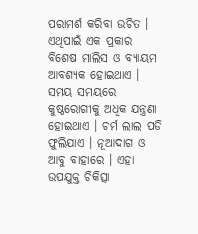ପରାମର୍ଶ କରିବା ଉଚିତ । ଏଥିପାଇଁ ଏକ ପ୍ରକାର ବିଶେଷ ମାଲିସ ଓ ବ୍ୟାୟମ ଆବଶ୍ୟକ ହୋଇଥାଏ । ସମୟ ସମୟରେ କୁଷ୍ଠରୋଗୀକୁ ଅଧିକ ଯନ୍ତ୍ରଣା ହୋଇଥାଏ । ଚର୍ମ ଲାଲ ପଡି ଫୁଲିଯାଏ । ନୂଆଦାଗ ଓ ଆବୁ ବାହାରେ । ଏହା ଉପଯୁକ୍ତ ଚିକିତ୍ସା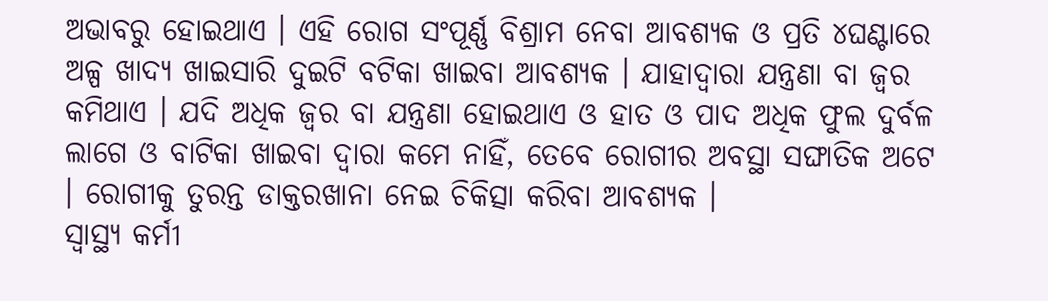ଅଭାବରୁ ହୋଇଥାଏ । ଏହି ରୋଗ ସଂପୂର୍ଣ୍ଣ ବିଶ୍ରାମ ନେବା ଆବଶ୍ୟକ ଓ ପ୍ରତି ୪ଘଣ୍ଟାରେ ଅଳ୍ପ ଖାଦ୍ୟ ଖାଇସାରି ଦୁଇଟି ବଟିକା ଖାଇବା ଆବଶ୍ୟକ । ଯାହାଦ୍ଵାରା ଯନ୍ତ୍ରଣା ବା ଜ୍ଵର କମିଥାଏ । ଯଦି ଅଧିକ ଜ୍ଵର ବା ଯନ୍ତ୍ରଣା ହୋଇଥାଏ ଓ ହାତ ଓ ପାଦ ଅଧିକ ଫୁଲ ଦୁର୍ବଳ ଲାଗେ ଓ ବାଟିକା ଖାଇବା ଦ୍ଵାରା କମେ ନାହିଁ, ତେବେ ରୋଗୀର ଅବସ୍ଥା ସଙ୍ଘାତିକ ଅଟେ । ରୋଗୀକୁ ତୁରନ୍ତ ଡାକ୍ତରଖାନା ନେଇ ଚିକିତ୍ସା କରିବା ଆବଶ୍ୟକ ।
ସ୍ୱାସ୍ଥ୍ୟ କର୍ମୀ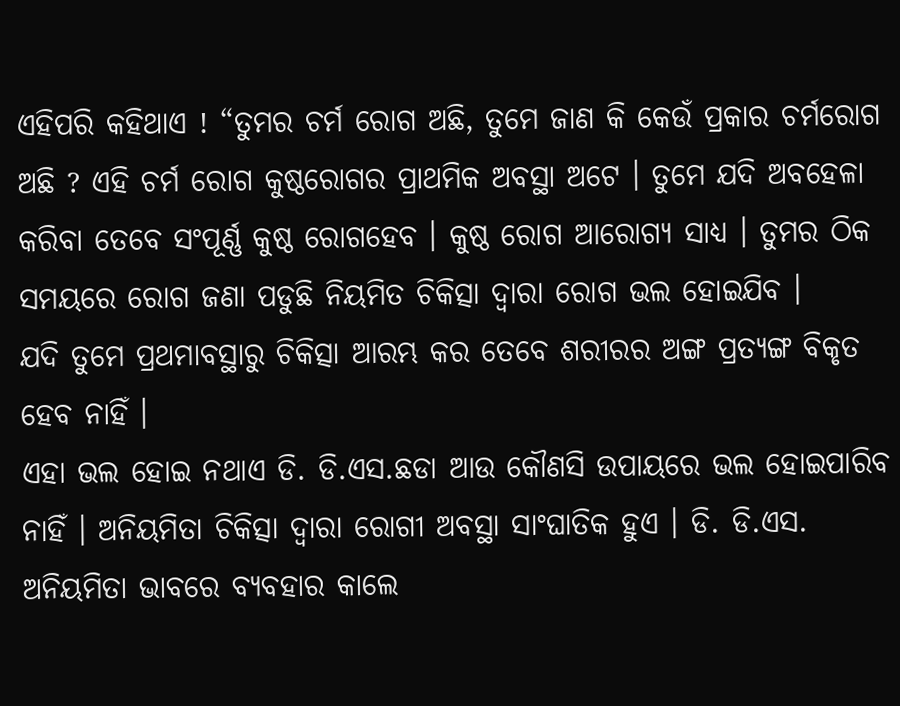ଏହିପରି କହିଥାଏ ! “ତୁମର ଚର୍ମ ରୋଗ ଅଛି, ତୁମେ ଜାଣ କି କେଉଁ ପ୍ରକାର ଚର୍ମରୋଗ ଅଛି ? ଏହି ଚର୍ମ ରୋଗ କୁଷ୍ଠରୋଗର ପ୍ରାଥମିକ ଅବସ୍ଥା ଅଟେ । ତୁମେ ଯଦି ଅବହେଳା କରିବା ତେବେ ସଂପୂର୍ଣ୍ଣ କୁଷ୍ଠ ରୋଗହେବ । କୁଷ୍ଠ ରୋଗ ଆରୋଗ୍ୟ ସାଧ୍ୟ । ତୁମର ଠିକ ସମୟରେ ରୋଗ ଜଣା ପଡୁଛି ନିୟମିତ ଚିକିତ୍ସା ଦ୍ଵାରା ରୋଗ ଭଲ ହୋଇଯିବ ।
ଯଦି ତୁମେ ପ୍ରଥମାବସ୍ଥାରୁ ଚିକିତ୍ସା ଆରମ୍ଭ କର ତେବେ ଶରୀରର ଅଙ୍ଗ ପ୍ରତ୍ୟଙ୍ଗ ବିକୃତ ହେବ ନାହିଁ ।
ଏହା ଭଲ ହୋଇ ନଥାଏ ଡି. ଡି.ଏସ.ଛଡା ଆଉ କୌଣସି ଉପାୟରେ ଭଲ ହୋଇପାରିବ ନାହିଁ । ଅନିୟମିତା ଚିକିତ୍ସା ଦ୍ଵାରା ରୋଗୀ ଅବସ୍ଥା ସାଂଘାତିକ ହୁଏ । ଡି. ଡି.ଏସ. ଅନିୟମିତା ଭାବରେ ବ୍ୟବହାର କାଲେ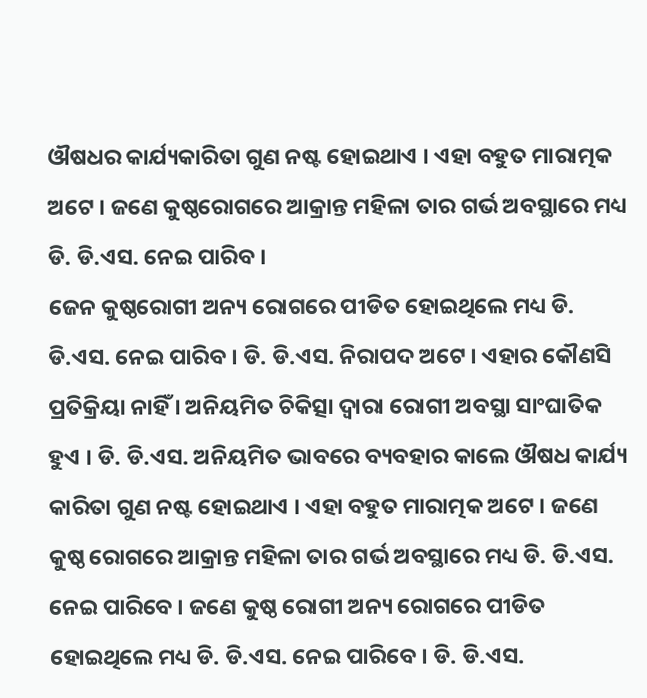ଔଷଧର କାର୍ଯ୍ୟକାରିତା ଗୁଣ ନଷ୍ଟ ହୋଇଥାଏ । ଏହା ବହୁତ ମାରାତ୍ମକ ଅଟେ । ଜଣେ କୁଷ୍ଠରୋଗରେ ଆକ୍ରାନ୍ତ ମହିଳା ତାର ଗର୍ଭ ଅବସ୍ଥାରେ ମଧ୍ୟ ଡି. ଡି.ଏସ. ନେଇ ପାରିବ ।
ଜେନ କୁଷ୍ଠରୋଗୀ ଅନ୍ୟ ରୋଗରେ ପୀଡିତ ହୋଇଥିଲେ ମଧ୍ୟ ଡି. ଡି.ଏସ. ନେଇ ପାରିବ । ଡି. ଡି.ଏସ. ନିରାପଦ ଅଟେ । ଏହାର କୌଣସି ପ୍ରତିକ୍ରିୟା ନାହିଁ । ଅନିୟମିତ ଚିକିତ୍ସା ଦ୍ଵାରା ରୋଗୀ ଅବସ୍ଥା ସାଂଘାତିକ ହୁଏ । ଡି. ଡି.ଏସ. ଅନିୟମିତ ଭାବରେ ବ୍ୟବହାର କାଲେ ଔଷଧ କାର୍ଯ୍ୟ କାରିତା ଗୁଣ ନଷ୍ଟ ହୋଇଥାଏ । ଏହା ବହୁତ ମାରାତ୍ମକ ଅଟେ । ଜଣେ କୁଷ୍ଠ ରୋଗରେ ଆକ୍ରାନ୍ତ ମହିଳା ତାର ଗର୍ଭ ଅବସ୍ଥାରେ ମଧ୍ୟ ଡି. ଡି.ଏସ. ନେଇ ପାରିବେ । ଜଣେ କୁଷ୍ଠ ରୋଗୀ ଅନ୍ୟ ରୋଗରେ ପୀଡିତ ହୋଇଥିଲେ ମଧ୍ୟ ଡି. ଡି.ଏସ. ନେଇ ପାରିବେ । ଡି. ଡି.ଏସ.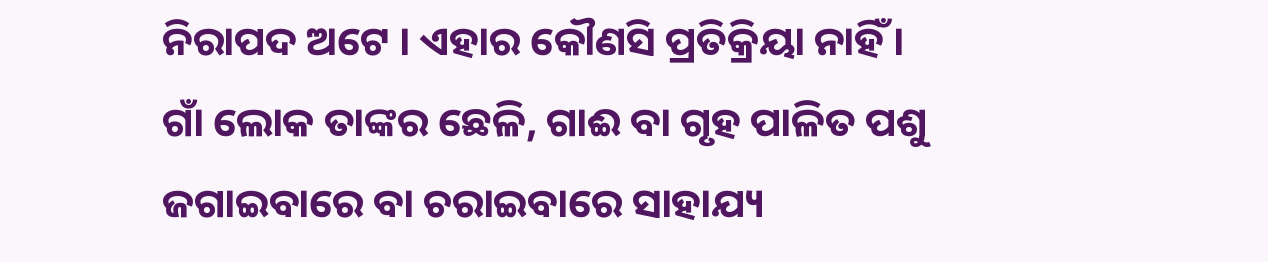ନିରାପଦ ଅଟେ । ଏହାର କୌଣସି ପ୍ରତିକ୍ରିୟା ନାହିଁ ।
ଗାଁ ଲୋକ ତାଙ୍କର ଛେଳି, ଗାଈ ବା ଗୃହ ପାଳିତ ପଶୁ ଜଗାଇବାରେ ବା ଚରାଇବାରେ ସାହାଯ୍ୟ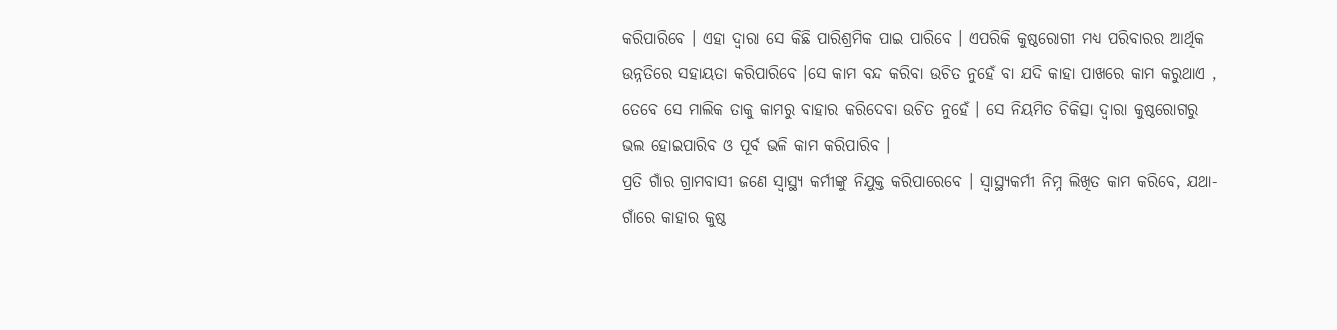କରିପାରିବେ । ଏହା ଦ୍ଵାରା ସେ କିଛି ପାରିଶ୍ରମିକ ପାଇ ପାରିବେ । ଏପରିକି କୁଷ୍ଠରୋଗୀ ମଧ୍ୟ ପରିବାରର ଆର୍ଥିକ ଉନ୍ନତିରେ ସହାୟତା କରିପାରିବେ ।ସେ କାମ ବନ୍ଦ କରିବା ଉଚିତ ନୁହେଁ ବା ଯଦି କାହା ପାଖରେ କାମ କରୁଥାଏ , ତେବେ ସେ ମାଲିକ ତାକୁ କାମରୁ ବାହାର କରିଦେବା ଉଚିତ ନୁହେଁ । ସେ ନିୟମିତ ଚିକିତ୍ସା ଦ୍ଵାରା କୁଷ୍ଠରୋଗରୁ ଭଲ ହୋଇପାରିବ ଓ ପୂର୍ବ ଭଳି କାମ କରିପାରିବ ।
ପ୍ରତି ଗାଁର ଗ୍ରାମବାସୀ ଜଣେ ସ୍ୱାସ୍ଥ୍ୟ କର୍ମୀଙ୍କୁ ନିଯୁକ୍ତ କରିପାରେବେ । ସ୍ୱାସ୍ଥ୍ୟକର୍ମୀ ନିମ୍ନ ଲିଖିତ କାମ କରିବେ, ଯଥା- ଗାଁରେ କାହାର କୁଷ୍ଠ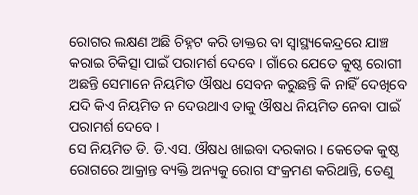ରୋଗର ଲକ୍ଷଣ ଅଛି ଚିହ୍ନଟ କରି ଡାକ୍ତର ବା ସ୍ୱାସ୍ଥ୍ୟକେନ୍ଦ୍ରରେ ଯାଞ୍ଚ କରାଇ ଚିକିତ୍ସା ପାଇଁ ପରାମର୍ଶ ଦେବେ । ଗାଁରେ ଯେତେ କୁଷ୍ଠ ରୋଗୀ ଅଛନ୍ତି ସେମାନେ ନିୟମିତ ଔଷଧ ସେବନ କରୁଛନ୍ତି କି ନାହିଁ ଦେଖିବେ ଯଦି କିଏ ନିୟମିତ ନ ଦେଉଥାଏ ତାକୁ ଔଷଧ ନିୟମିତ ନେବା ପାଇଁ ପରାମର୍ଶ ଦେବେ ।
ସେ ନିୟମିତ ଡି. ଡି.ଏସ. ଔଷଧ ଖାଇବା ଦରକାର । କେତେକ କୁଷ୍ଠ ରୋଗରେ ଆକ୍ରାନ୍ତ ବ୍ୟକ୍ତି ଅନ୍ୟକୁ ରୋଗ ସଂକ୍ରମଣ କରିଥାନ୍ତି, ତେଣୁ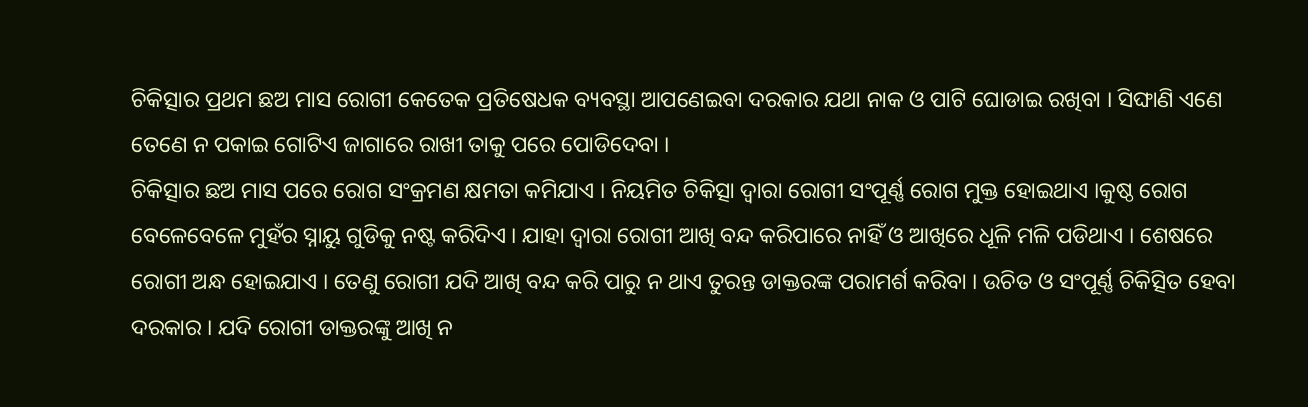ଚିକିତ୍ସାର ପ୍ରଥମ ଛଅ ମାସ ରୋଗୀ କେତେକ ପ୍ରତିଷେଧକ ବ୍ୟବସ୍ଥା ଆପଣେଇବା ଦରକାର ଯଥା ନାକ ଓ ପାଟି ଘୋଡାଇ ରଖିବା । ସିଙ୍ଘାଣି ଏଣେ ତେଣେ ନ ପକାଇ ଗୋଟିଏ ଜାଗାରେ ରାଖୀ ତାକୁ ପରେ ପୋଡିଦେବା ।
ଚିକିତ୍ସାର ଛଅ ମାସ ପରେ ରୋଗ ସଂକ୍ରମଣ କ୍ଷମତା କମିଯାଏ । ନିୟମିତ ଚିକିତ୍ସା ଦ୍ଵାରା ରୋଗୀ ସଂପୂର୍ଣ୍ଣ ରୋଗ ମୁକ୍ତ ହୋଇଥାଏ ।କୁଷ୍ଠ ରୋଗ ବେଳେବେଳେ ମୁହଁର ସ୍ନାୟୁ ଗୁଡିକୁ ନଷ୍ଟ କରିଦିଏ । ଯାହା ଦ୍ଵାରା ରୋଗୀ ଆଖି ବନ୍ଦ କରିପାରେ ନାହିଁ ଓ ଆଖିରେ ଧୂଳି ମଳି ପଡିଥାଏ । ଶେଷରେ ରୋଗୀ ଅନ୍ଧ ହୋଇଯାଏ । ତେଣୁ ରୋଗୀ ଯଦି ଆଖି ବନ୍ଦ କରି ପାରୁ ନ ଥାଏ ତୁରନ୍ତ ଡାକ୍ତରଙ୍କ ପରାମର୍ଶ କରିବା । ଉଚିତ ଓ ସଂପୂର୍ଣ୍ଣ ଚିକିତ୍ସିତ ହେବା ଦରକାର । ଯଦି ରୋଗୀ ଡାକ୍ତରଙ୍କୁ ଆଖି ନ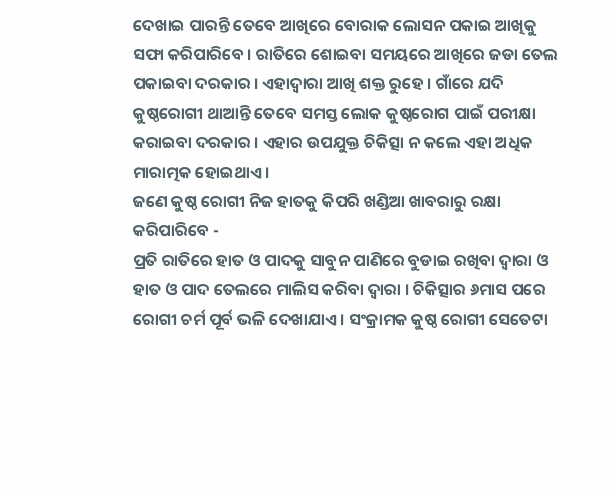ଦେଖାଇ ପାରନ୍ତି ତେବେ ଆଖିରେ ବୋରାକ ଲୋସନ ପକାଇ ଆଖିକୁ ସଫା କରିପାରିବେ । ରାତିରେ ଶୋଇବା ସମୟରେ ଆଖିରେ ଜଡା ତେଲ ପକାଇବା ଦରକାର । ଏହାଦ୍ୱାରା ଆଖି ଶକ୍ତ ରୁହେ । ଗାଁରେ ଯଦି କୁଷ୍ଠରୋଗୀ ଥାଆନ୍ତି ତେବେ ସମସ୍ତ ଲୋକ କୁଷ୍ଠରୋଗ ପାଇଁ ପରୀକ୍ଷା କରାଇବା ଦରକାର । ଏହାର ଉପଯୁକ୍ତ ଚିକିତ୍ସା ନ କଲେ ଏହା ଅଧିକ ମାରାତ୍ମକ ହୋଇଥାଏ ।
ଜଣେ କୁଷ୍ଠ ରୋଗୀ ନିଜ ହାତକୁ କିପରି ଖଣ୍ଡିଆ ଖାବରାରୁ ରକ୍ଷା କରିପାରିବେ -
ପ୍ରତି ରାତିରେ ହାତ ଓ ପାଦକୁ ସାବୁନ ପାଣିରେ ବୁଡାଇ ରଖିବା ଦ୍ଵାରା ଓ ହାତ ଓ ପାଦ ତେଲରେ ମାଲିସ କରିବା ଦ୍ଵାରା । ଚିକିତ୍ସାର ୬ମାସ ପରେ ରୋଗୀ ଚର୍ମ ପୂର୍ବ ଭଳି ଦେଖାଯାଏ । ସଂକ୍ରାମକ କୁଷ୍ଠ ରୋଗୀ ସେତେଟା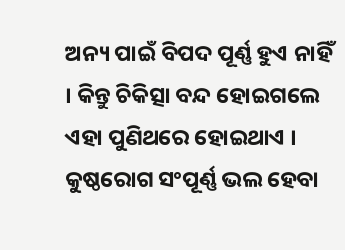ଅନ୍ୟ ପାଇଁ ବିପଦ ପୂର୍ଣ୍ଣ ହୁଏ ନାହିଁ । କିନ୍ତୁ ଚିକିତ୍ସା ବନ୍ଦ ହୋଇଗଲେ ଏହା ପୁଣିଥରେ ହୋଇଥାଏ । କୁଷ୍ଠରୋଗ ସଂପୂର୍ଣ୍ଣ ଭଲ ହେବା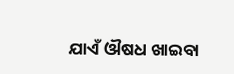ଯାଏଁ ଔଷଧ ଖାଇବା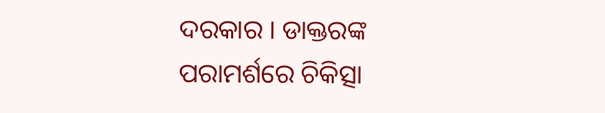ଦରକାର । ଡାକ୍ତରଙ୍କ ପରାମର୍ଶରେ ଚିକିତ୍ସା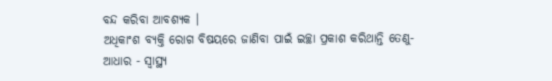ବନ୍ଦ କରିବା ଆବଶ୍ୟକ ।
ଅଧିକାଂଶ ବ୍ୟକ୍ତି ରୋଗ ବିଷୟରେ ଜାଣିବା ପାଇଁ ଇଚ୍ଛା ପ୍ରକାଶ କରିଥାନ୍ତି ତେଣୁ-
ଆଧାର - ସ୍ୱାସ୍ଥ୍ୟ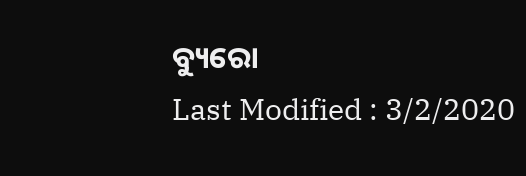ବ୍ୟୁରୋ
Last Modified : 3/2/2020